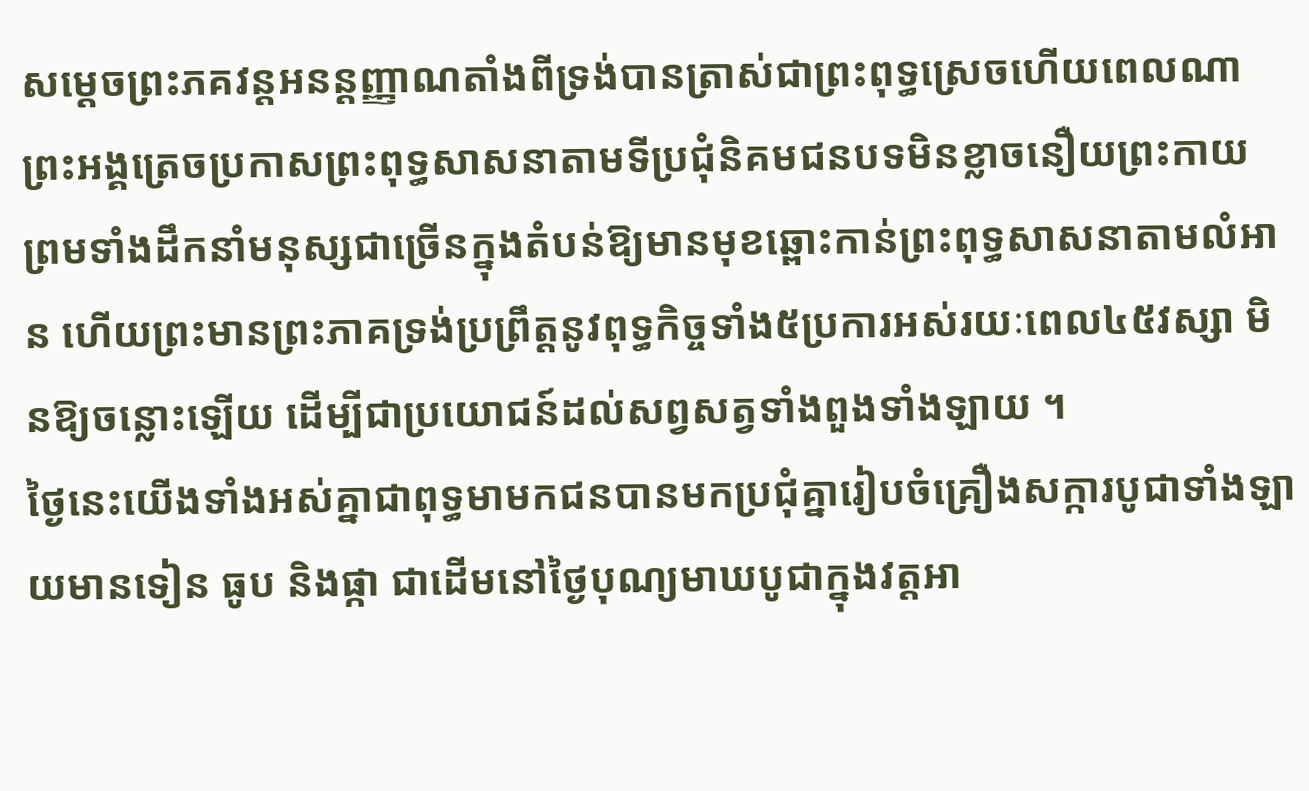សម្តេចព្រះភគវន្តអនន្តញ្ញាណតាំងពីទ្រង់បានត្រាស់ជាព្រះពុទ្ធស្រេចហើយពេលណាព្រះអង្គត្រេចប្រកាសព្រះពុទ្ធសាសនាតាមទីប្រជុំនិគមជនបទមិនខ្លាចនឿយព្រះកាយ ព្រមទាំងដឹកនាំមនុស្សជាច្រើនក្នុងតំបន់ឱ្យមានមុខឆ្ពោះកាន់ព្រះពុទ្ធសាសនាតាមលំអាន ហើយព្រះមានព្រះភាគទ្រង់ប្រព្រឹត្តនូវពុទ្ធកិច្ចទាំង៥ប្រការអស់រយៈពេល៤៥វស្សា មិនឱ្យចន្លោះឡើយ ដើម្បីជាប្រយោជន៍ដល់សព្វសត្វទាំងពួងទាំងឡាយ ។
ថ្ងៃនេះយើងទាំងអស់គ្នាជាពុទ្ធមាមកជនបានមកប្រជុំគ្នារៀបចំគ្រឿងសក្ការបូជាទាំងឡាយមានទៀន ធូប និងផ្កា ជាដើមនៅថ្ងៃបុណ្យមាឃបូជាក្នុងវត្តអា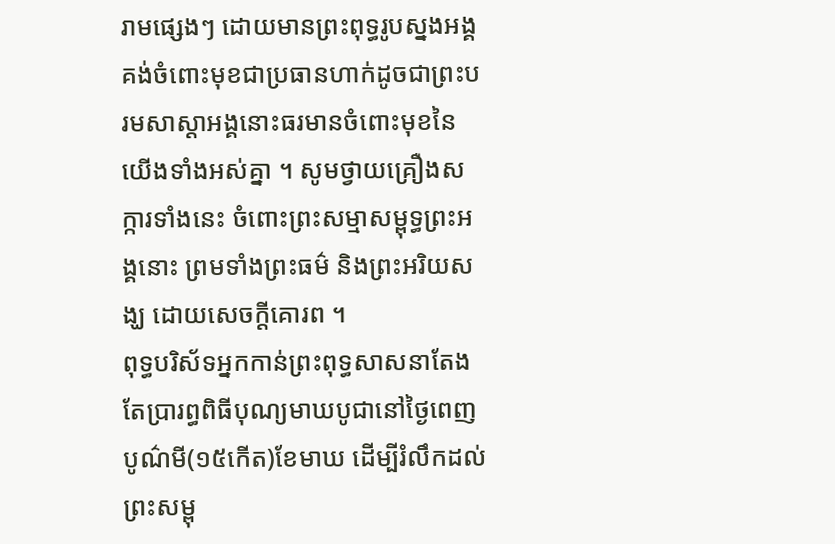រាមផ្សេងៗ ដោយមានព្រះពុទ្ធរូបស្នងអង្គគង់ចំពោះមុខជាប្រធានហាក់ដូចជាព្រះបរមសាស្តាអង្គនោះធរមានចំពោះមុខនៃយើងទាំងអស់គ្នា ។ សូមថ្វាយគ្រឿងសក្ការទាំងនេះ ចំពោះព្រះសម្មាសម្ពុទ្ធព្រះអង្គនោះ ព្រមទាំងព្រះធម៌ និងព្រះអរិយសង្ឃ ដោយសេចក្តីគោរព ។
ពុទ្ធបរិស័ទអ្នកកាន់ព្រះពុទ្ធសាសនាតែងតែប្រារព្ធពិធីបុណ្យមាឃបូជានៅថ្ងៃពេញបូណ៌មី(១៥កើត)ខែមាឃ ដើម្បីរំលឹកដល់ព្រះសម្ពុ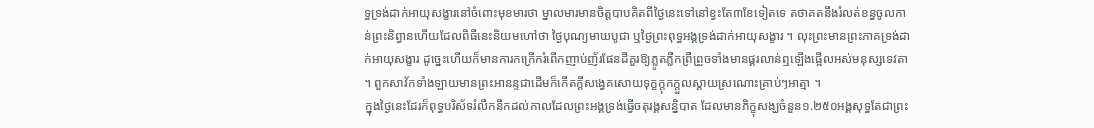ទ្ធទ្រង់ដាក់អាយុសង្ខារនៅចំពោះមុខមារថា ម្នាលមារមានចិត្តបាបគិតពីថ្ងៃនេះទៅនៅខ្វះតែ៣ខែទៀតទេ តថាគតនឹងរំលត់ខន្ធចូលកាន់ព្រះនិព្វានហើយដែលពិធីនេះនិយមហៅថា ថ្ងៃបុណ្យមាឃបូជា ឬថ្ងៃព្រះពុទ្ធអង្គទ្រង់ដាក់អាយុសង្ខារ ។ លុះព្រះមានព្រះភាគទ្រង់ដាក់អាយុសង្ខារ ដូច្នេះហើយក៏មានការកក្រើករំពើកញាប់ញ័រផែនដីគួរឱ្យភ្លូតភ្លឺកព្រឺព្រួចទាំងមានផ្គរលាន់ឮឡើងផ្អើលអស់មនុស្សទេវតា ។ ពួកសាវ័កទាំងឡាយមានព្រះអានន្ទជាដើមក៏កើតក្តីសង្វេគសោយទុក្ខក្តុកក្តួលស្តាយស្រណោះគ្រាប់ៗអាត្មា ។
ក្នុងថ្ងៃនេះដែរក៏ពុទ្ធបរិស័ទរំលឹកនឹកដល់កាលដែលព្រះអង្គទ្រង់ធ្វើចតុរង្គសន្និបាត ដែលមានភិក្ខុសង្ឃចំនួន១.២៥០អង្គសុទ្ធតែជាព្រះ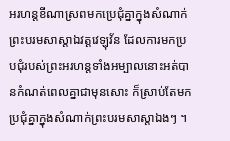អរហន្តខីណាស្រពមកប្រេជុំគ្នាក្នុងសំណាក់ព្រះបរមសាស្តាឯវត្តវេឡុវ័ន ដែលការមកប្របជុំរបស់ព្រះអរហន្តទាំងអម្បាលនោះអត់បានកំណត់ពេលគ្នាជាមុនសោះ ក៏ស្រាប់តែមកប្រជុំគ្នាក្នុងសំណាក់ព្រះបរមសាស្តាឯងៗ ។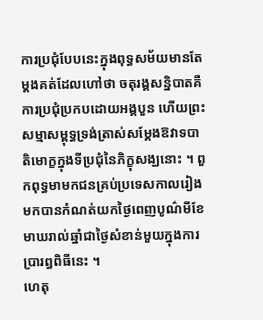ការប្រជុំបែបនេះក្នុងពុទ្ធសម័យមានតែម្តងគត់ដែលហៅថា ចតុរង្គសន្និបាតគឺការប្រជុំប្រកបដោយអង្គបួន ហើយព្រះសម្មាសម្ពុទ្ធទ្រង់ត្រាស់សម្តែងឱវាទបាតិមោក្ខក្នុងទីប្រជុំនៃភិក្ខុសង្ឃនោះ ។ ពួកពុទ្ធមាមកជនគ្រប់ប្រទេសកាលរៀងមកបានកំណត់យកថ្ងៃពេញបូណ៌មីខែមាឃរាល់ឆ្នាំជាថ្ងៃសំខាន់មួយក្នុងការប្រារព្ធពិធីនេះ ។
ហេតុ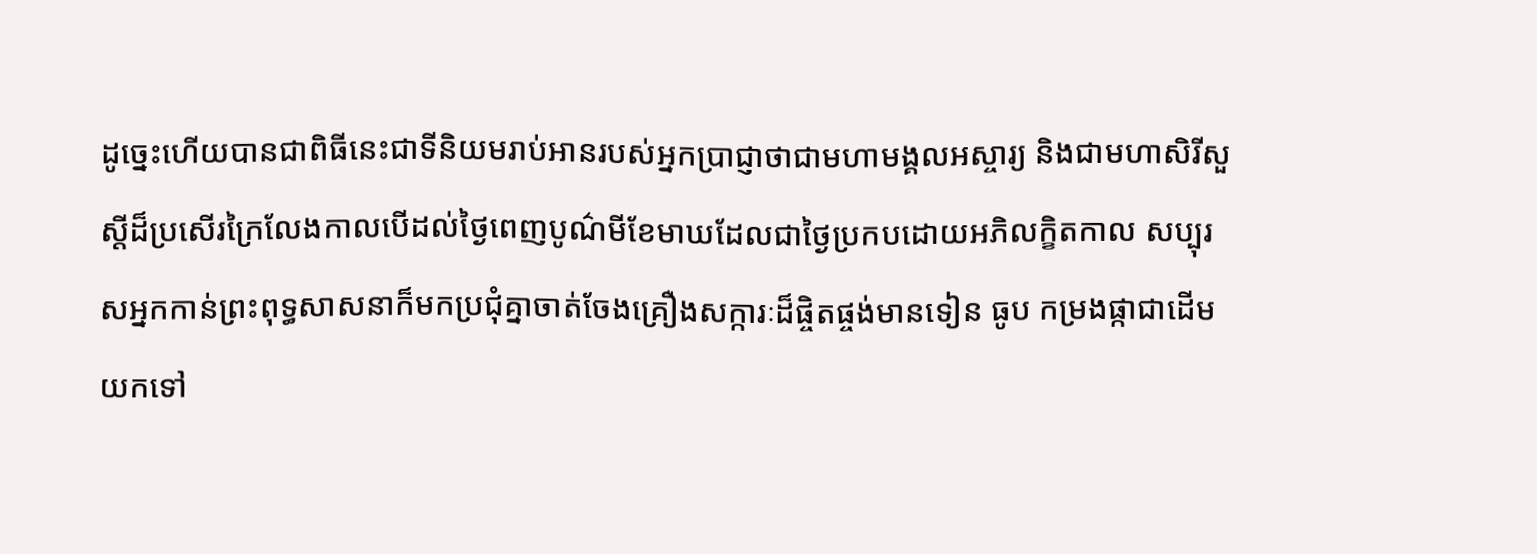ដូច្នេះហើយបានជាពិធីនេះជាទីនិយមរាប់អានរបស់អ្នកប្រាជ្ញាថាជាមហាមង្គលអស្ចារ្យ និងជាមហាសិរីសួស្តីដ៏ប្រសើរក្រៃលែងកាលបើដល់ថ្ងៃពេញបូណ៌មីខែមាឃដែលជាថ្ងៃប្រកបដោយអភិលក្ខិតកាល សប្បុរសអ្នកកាន់ព្រះពុទ្ធសាសនាក៏មកប្រជុំគ្នាចាត់ចែងគ្រឿងសក្ការៈដ៏ផ្ចិតផ្ចង់មានទៀន ធូប កម្រងផ្កាជាដើមយកទៅ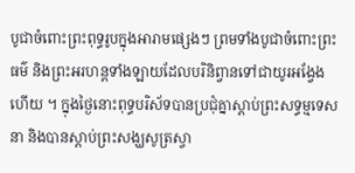បូជាចំពោះព្រះពុទ្ធរូបក្នុងអារាមផ្សេងៗ ព្រមទាំងបូជាចំពោះព្រះធម៌ និងព្រះអរហន្តទាំងឡាយដែលបរិនិព្វានទៅជាយូរអង្វែងហើយ ។ ក្នុងថ្ងៃនោះពុទ្ធបរិស័ទបានប្រជុំគ្នាស្តាប់ព្រះសទ្ធម្មទេសនា និងបានស្តាប់ព្រះសង្ឃសូត្រស្វា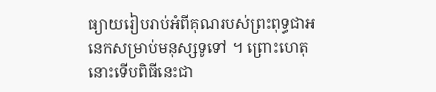ធ្យាយរៀបរាប់អំពីគុណរបស់ព្រះពុទ្ធជាអនេកសម្រាប់មនុស្សទូទៅ ។ ព្រោះហេតុនោះទើបពិធីនេះជា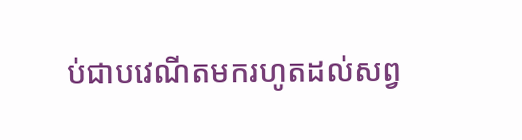ប់ជាបវេណីតមករហូតដល់សព្វ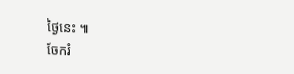ថ្ងៃនេះ ៕
ចែករំ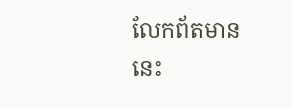លែកព័តមាននេះ